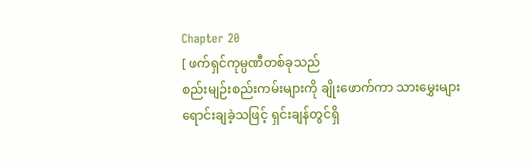Chapter 20
[ ဖက်ရှင်ကုမ္ပဏီတစ်ခုသည်
စည်းမျဉ်းစည်းကမ်းများကို ချိုးဖောက်ကာ သားမွှေးများ ရောင်းချခဲ့သဖြင့် ရှင်းချန်တွင်ရှိ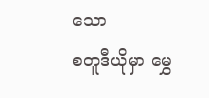သော
စတူဒီယိုမှာ မွှေ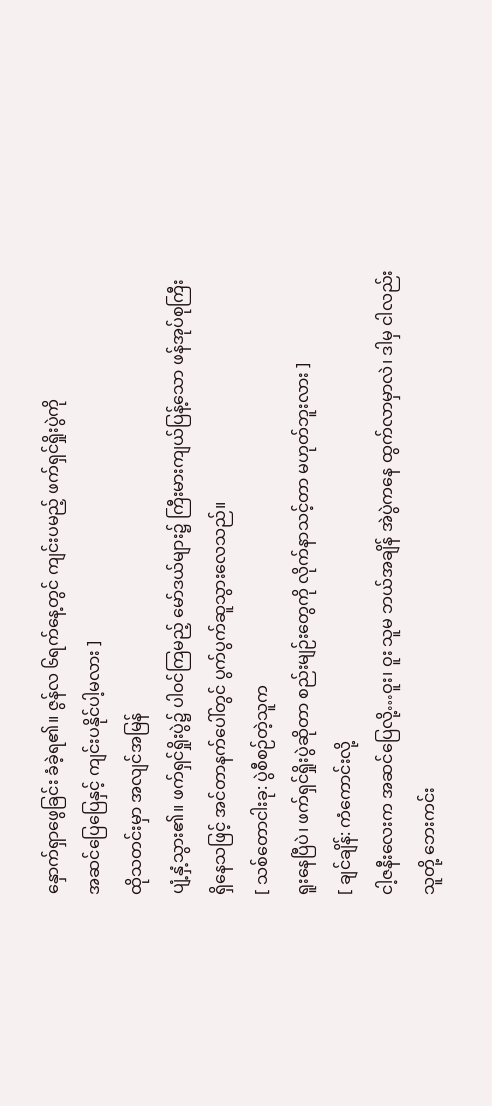နှောက်ရှာဖွေခြင်း ခံခဲ့ရ၏။ ဇွန်လ ၆ရက်နေ့တွင် ကျင်းပမည့် ဖက်ရှင်ရှိုးပွဲကို
အဆင်ပြေပြေနှင့် ကျင်းပနိုင်ပါ့မလား ]
ထိုသတင်းမှာ အလျင်အမြန်
ပျံ့နှံ့သွား၏။ ဖက်ရှင်ရှိုးပွဲ၌ ပါ၀င်ကြမည့် မော်ဒယ်များ၌ ကြီးမားကျယ်ပြန့်သော ဖန်အုပ်စုကြီး
ရှိနေသဖြင့် အင်တာနက်ပေါ်တွင် ပွက်ပွက်ဆူသွားလေသည်။
[ သစ်တောငါးခု: ပွဲစီစဉ်တဲ့သူက
ရူးနေပြီပဲ၊ ဖက်ရှင်ရှိုးပွဲဆိုတာ စည်းမျဉ်းတွေကို လိုက်နာသင့်တာ မဟုတ်ဘူးလား ]
[ ချင်ချိန်: ကံကောင်းလို့
ငါ့ဇနီးလေးက အဆင်ပြေလို့…ဝူး၊ ဝူး သူမ ဘယ်အချိန် အဲပွဲကနေ ထွက်လာမှာလဲ၊ ဒါမှ ငါလည်း
သူတို့ ဘေးကင်း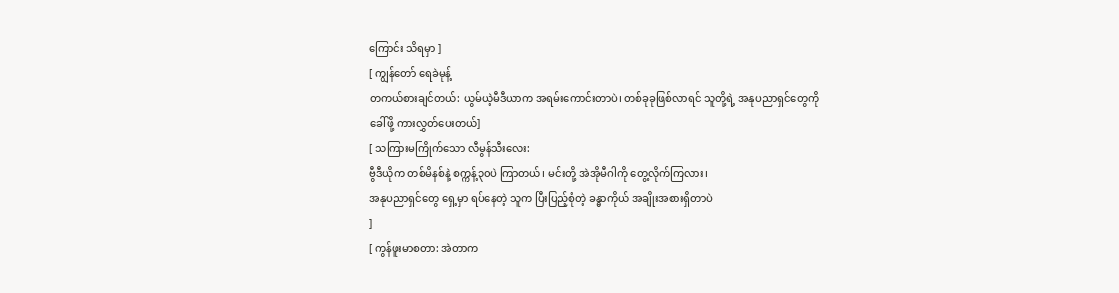ကြောင်း သိရမှာ ]
[ ကျွန်တော် ရေခဲမုန့်
တကယ်စားချင်တယ်: ယွမ်ယဲ့မီဒီယာက အရမ်းကောင်းတာပဲ၊ တစ်ခုခုဖြစ်လာရင် သူတို့ရဲ့ အနုပညာရှင်တွေကို
ခေါ်ဖို့ ကားလွှတ်ပေးတယ်]
[ သကြားမကြိုက်သော လီမွန်သီးလေး:
ဗွီဒီယိုက တစ်မိနစ်နဲ့ စက္ကန့်၃၀ပဲ ကြာတယ်၊ မင်းတို့ အဲအိုမီဂါကို တွေ့လိုက်ကြလား၊
အနုပညာရှင်တွေ ရှေ့မှာ ရပ်နေတဲ့ သူက ပြီးပြည့်စုံတဲ့ ခန္ဓာကိုယ် အချိုးအစားရှိတာပဲ
]
[ ကွန်ဖူးမာစတာ: အဲတာက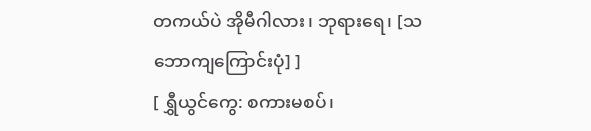တကယ်ပဲ အိုမီဂါလား၊ ဘုရားရေ၊ [သဘောကျကြောင်းပုံ] ]
[ ရွှီယွင်ကွေ: စကားမစပ်၊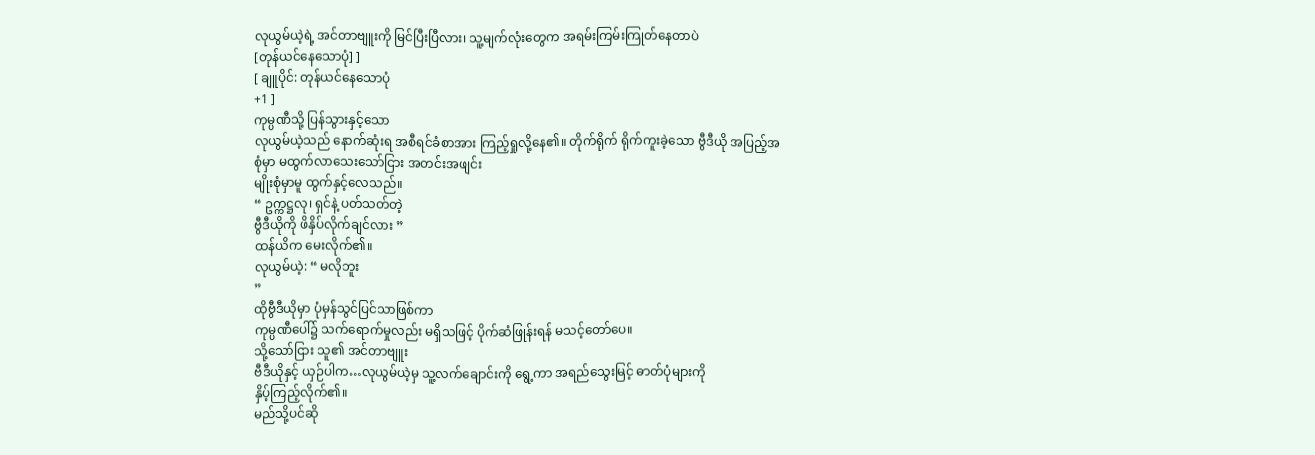လုယွမ်ယဲ့ရဲ့ အင်တာဗျူးကို မြင်ပြီးပြီလား၊ သူ့မျက်လုံးတွေက အရမ်းကြမ်းကြုတ်နေတာပဲ
[တုန်ယင်နေသောပုံ] ]
[ ချူပိုင်: တုန်ယင်နေသောပုံ
+1 ]
ကုမ္ပဏီသို့ ပြန်သွားနှင့်သော
လုယွမ်ယဲ့သည် နောက်ဆုံးရ အစီရင်ခံစာအား ကြည့်ရှုလို့နေ၏။ တိုက်ရိုက် ရိုက်ကူးခဲ့သော ဗွီဒီယို အပြည့်အစုံမှာ မထွက်လာသေးသော်ငြား အတင်းအဖျင်း
မျိုးစုံမှာမူ ထွက်နှင့်လေသည်။
“ ဥက္ကဋ္ဌလု၊ ရှင်နဲ့ ပတ်သတ်တဲ့
ဗွီဒီယိုကို ဖိနှိပ်လိုက်ချင်လား ”
ထန်ယိက မေးလိုက်၏။
လုယွမ်ယဲ့: “ မလိုဘူး
”
ထိုဗွီဒီယိုမှာ ပုံမှန်သွင်ပြင်သာဖြစ်ကာ
ကုမ္ပဏီပေါ်၌ သက်ရောက်မှုလည်း မရှိသဖြင့် ပိုက်ဆံဖြုန်းရန် မသင့်တော်ပေ။
သို့သော်ငြား သူ၏ အင်တာဗျူး
ဗီဒီယိုနှင့် ယှဉ်ပါက…လုယွမ်ယဲ့မှ သူ့လက်ချောင်းကို ရွေ့ကာ အရည်သွေးမြင့် ဓာတ်ပုံများကို
နှိပ့်ကြည့်လိုက်၏။
မည်သို့ပင်ဆို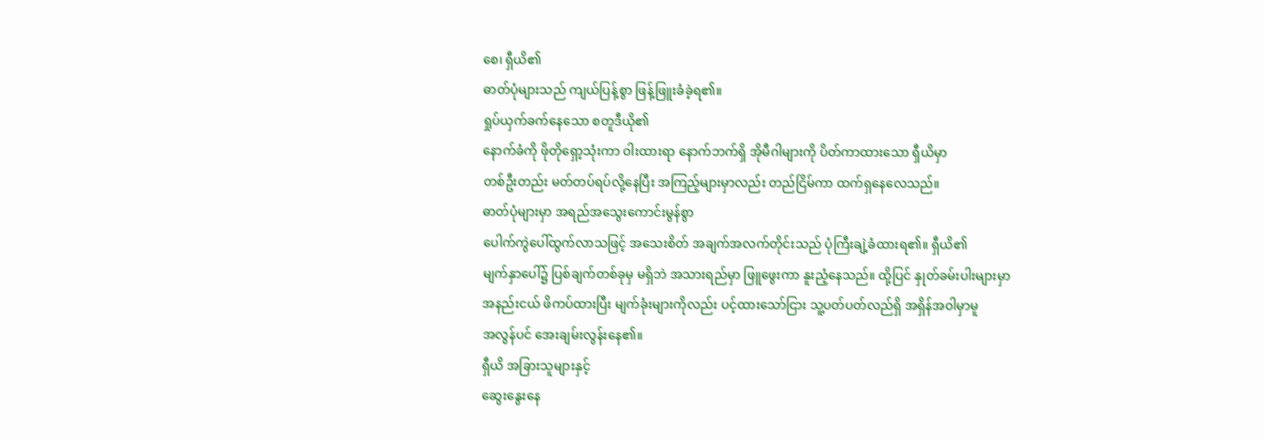စေ၊ ရှီယိ၏
ဓာတ်ပုံများသည် ကျယ်ပြန့်စွာ ဖြန့်ဖြူးခံခဲ့ရ၏။
ရှုပ်ယှက်ခက်နေသော စတူဒီယို၏
နောက်ခံကို ဖိုတိုရှော့သုံးကာ ဝါးထားရာ နောက်ဘက်ရှိ အိုမီဂါများကို ပိတ်ကာထားသော ရှီယိမှာ
တစ်ဦးတည်း မတ်တပ်ရပ်လို့နေပြီး အကြည့်များမှာလည်း တည်ငြိမ်ကာ ထက်ရှနေလေသည်။
ဓာတ်ပုံများမှာ အရည်အသွေးကောင်းမွန်စွာ
ပေါက်ကွဲပေါ်ထွက်လာသဖြင့် အသေးစိတ် အချက်အလက်တိုင်းသည် ပုံကြီးချဲ့ခံထားရ၏။ ရှီယိ၏
မျက်နှာပေါ်၌ ပြစ်ချက်တစ်ခုမှ မရှိဘဲ အသားရည်မှာ ဖြူဖွေးကာ နူးညံ့နေသည်။ ထို့ပြင် နှုတ်ခမ်းပါးများမှာ
အနည်းငယ် ဖိကပ်ထားပြီး မျက်ခုံးများကိုလည်း ပင့်ထားသော်ငြား သူ့ပတ်ပတ်လည်ရှိ အရှိန်အဝါမှာမူ
အလွန်ပင် အေးချမ်းလွန်းနေ၏။
ရှီယိ အခြားသူများနှင့်
ဆွေးနွေးနေ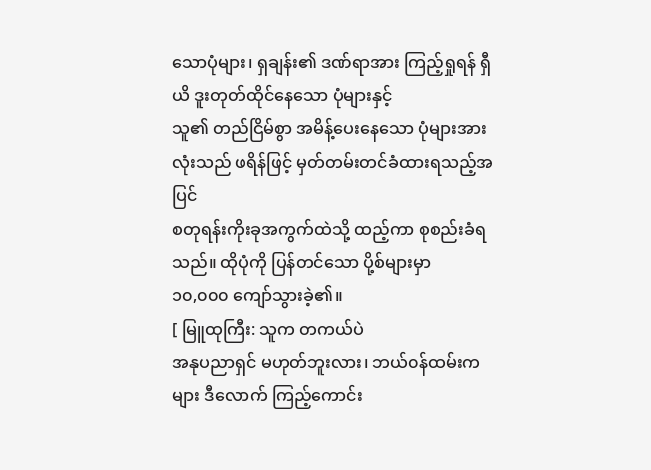သောပုံများ၊ ရှချန်း၏ ဒဏ်ရာအား ကြည့်ရှုရန် ရှီယိ ဒူးတုတ်ထိုင်နေသော ပုံများနှင့်
သူ၏ တည်ငြိမ်စွာ အမိန့်ပေးနေသော ပုံများအားလုံးသည် ဖရိန်ဖြင့် မှတ်တမ်းတင်ခံထားရသည့်အပြင်
စတုရန်းကိုးခုအကွက်ထဲသို့ ထည့်ကာ စုစည်းခံရသည်။ ထိုပုံကို ပြန်တင်သော ပို့စ်များမှာ
၁၀,၀၀၀ ကျော်သွားခဲ့၏။
[ မြူထုကြီး: သူက တကယ်ပဲ
အနုပညာရှင် မဟုတ်ဘူးလား၊ ဘယ်၀န်ထမ်းကများ ဒီလောက် ကြည့်ကောင်း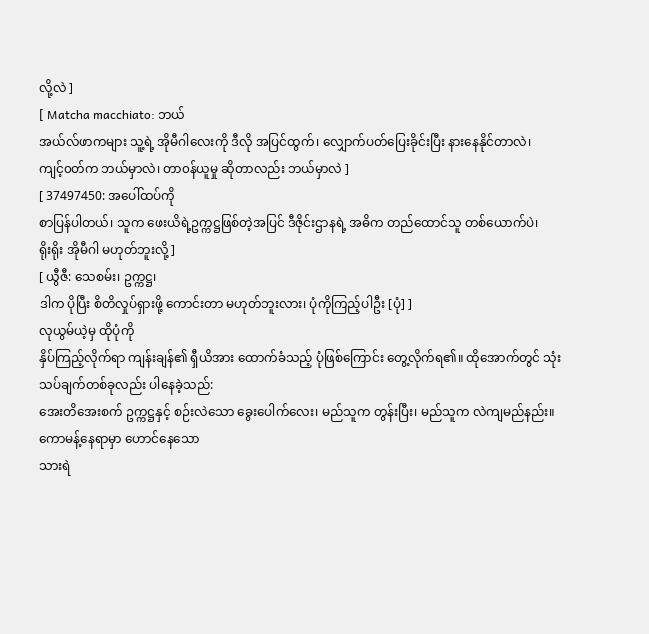လို့လဲ ]
[ Matcha macchiato: ဘယ်
အယ်လ်ဖာကများ သူ့ရဲ့ အိုမီဂါလေးကို ဒီလို အပြင်ထွက်၊ လျှောက်ပတ်ပြေးခိုင်းပြီး နားနေနိုင်တာလဲ၊
ကျင့်၀တ်က ဘယ်မှာလဲ၊ တာ၀န်ယူမှု ဆိုတာလည်း ဘယ်မှာလဲ ]
[ 37497450: အပေါ်ထပ်ကို
စာပြန်ပါတယ်၊ သူက ဖေးယိရဲ့ဥက္ကဋ္ဌဖြစ်တဲ့အပြင် ဒီဇိုင်းဌာနရဲ့ အဓိက တည်ထောင်သူ တစ်ယောက်ပဲ၊
ရိုးရိုး အိုမီဂါ မဟုတ်ဘူးလို့ ]
[ ယွီဇီ: သေစမ်း၊ ဥက္ကဋ္ဌ၊
ဒါက ပိုပြီး စိတိလှုပ်ရှားဖို့ ကောင်းတာ မဟုတ်ဘူးလား၊ ပုံကိုကြည့်ပါဦး [ပုံ] ]
လုယွမ်ယဲ့မှ ထိုပုံကို
နှိပ်ကြည့်လိုက်ရာ ကျန်းချန်၏ ရှီယိအား ထောက်ခံသည့် ပုံဖြစ်ကြောင်း တွေ့လိုက်ရ၏။ ထိုအောက်တွင် သုံးသပ်ချက်တစ်ခုလည်း ပါနေခဲ့သည်:
အေးတိအေးစက် ဥက္ကဋ္ဌနှင့် စဉ်းလဲသော ခွေးပေါက်လေး၊ မည်သူက တွန်းပြီး၊ မည်သူက လဲကျမည်နည်း။
ကောမန့်နေရာမှာ ဟောင်နေသော
သားရဲ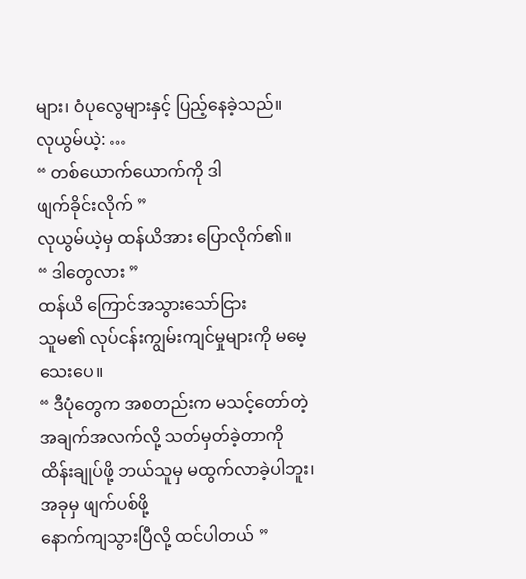များ၊ ဝံပုလွေများနှင့် ပြည့်နေခဲ့သည်။
လုယွမ်ယဲ့: …
“ တစ်ယောက်ယောက်ကို ဒါ
ဖျက်ခိုင်းလိုက် ”
လုယွမ်ယဲ့မှ ထန်ယိအား ပြောလိုက်၏။
“ ဒါတွေလား ”
ထန်ယိ ကြောင်အသွားသော်ငြား
သူမ၏ လုပ်ငန်းကျွမ်းကျင်မှုများကို မမေ့သေးပေ။
“ ဒီပုံတွေက အစတည်းက မသင့်တော်တဲ့
အချက်အလက်လို့ သတ်မှတ်ခဲ့တာကို ထိန်းချုပ်ဖို့ ဘယ်သူမှ မထွက်လာခဲ့ပါဘူး၊ အခုမှ ဖျက်ပစ်ဖို့
နောက်ကျသွားပြီလို့ ထင်ပါတယ် ”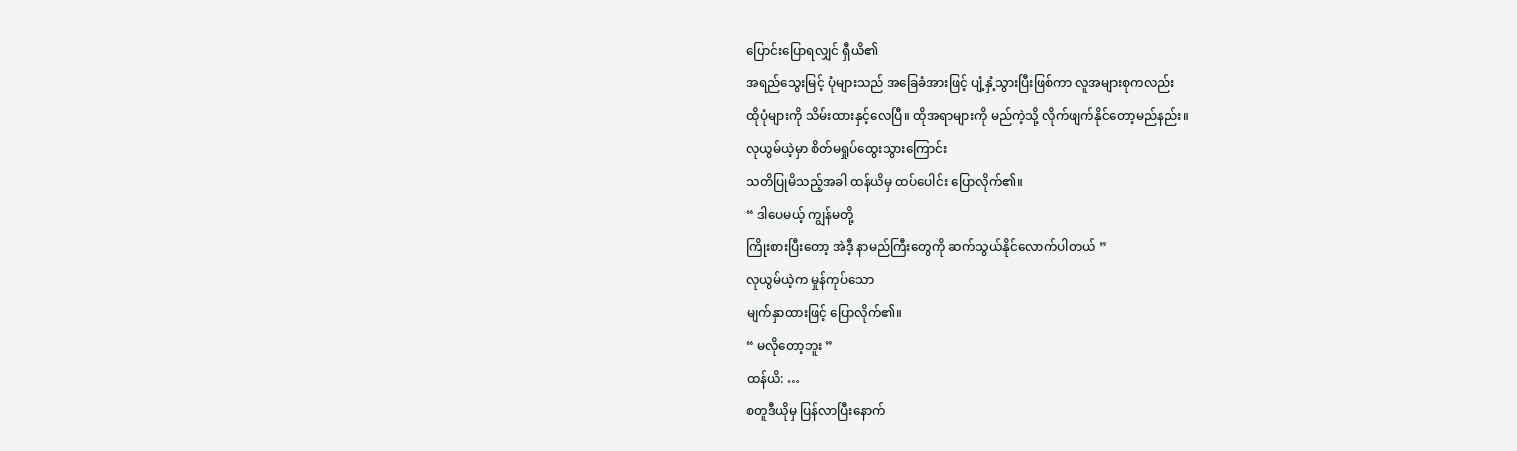ပြောင်းပြောရလျှင် ရှီယိ၏
အရည်သွေးမြင့် ပုံများသည် အခြေခံအားဖြင့် ပျံ့နှံ့သွားပြီးဖြစ်ကာ လူအများစုကလည်း
ထိုပုံများကို သိမ်းထားနှင့်လေပြီ။ ထိုအရာများကို မည်ကဲ့သို့ လိုက်ဖျက်နိုင်တော့မည်နည်း။
လုယွမ်ယဲ့မှာ စိတ်မရှုပ်ထွေးသွားကြောင်း
သတိပြုမိသည့်အခါ ထန်ယိမှ ထပ်ပေါင်း ပြောလိုက်၏။
“ ဒါပေမယ့် ကျွန်မတို့
ကြိုးစားပြီးတော့ အဲဒီ့ နာမည်ကြီးတွေကို ဆက်သွယ်နိုင်လောက်ပါတယ် ”
လုယွမ်ယဲ့က မှုန်ကုပ်သော
မျက်နှာထားဖြင့် ပြောလိုက်၏။
“ မလိုတော့ဘူး ”
ထန်ယိ: …
စတူဒီယိုမှ ပြန်လာပြီးနောက်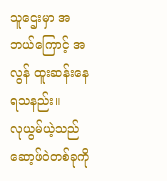သူဌေးမှာ အဘယ်ကြောင့် အလွန် ထူးဆန်းနေရသနည်း။
လုယွမ်ယဲ့သည် ဆော့ဖ်ဝဲတစ်ခုကို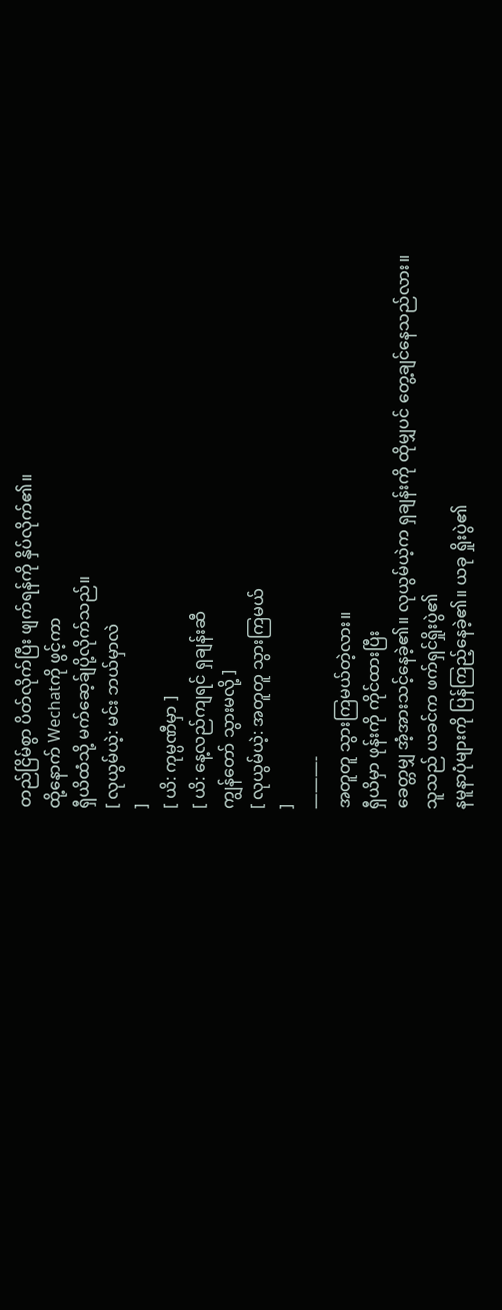တည်ငြိမ်စွာ ပိတ်လိုက်ပြီး ဖျက်ရန်ကို နှိပ်လိုက်၏။
ထို့နောက် Wechatကို ဖွင့်ကာ
ရှီယိထံသို့ မက်ဆေ့ခ်ျပို့လိုက်သည်။
[ လုယွမ်ယဲ့: မင်း ဘယ်မှာလဲ
]
[ ယိ: ကုမ္ပဏီမှာ ]
[ ယိ: နေ့လည်ကျရင် ရှချန်းဆီ
ကျွန်တော် သွားမလို့ ]
[ လုယွမ်ယဲ့: အတူတူ သွားကြမယ်
]
———-
အတူတူ သွားကြမယ်တဲ့လား။
ရှီယိမှာ ဖုန်းကို ကိုင်ထားပြီး
ခေတ္တမျှ အံ့အားသင့်နေခဲ့၏။ လုယွမ်ယဲ့က ရှချန်းကို ထိုမျှပင် တွေ့ချင်နေသည်လား။
သူသည် ယခင်က ဖက်ရှင်ရှိုးပွဲ၏
နမူနာပုံများကို ပြန်ကြည့်နေခဲ့၏။ ယခု ရှိုးပွဲ၏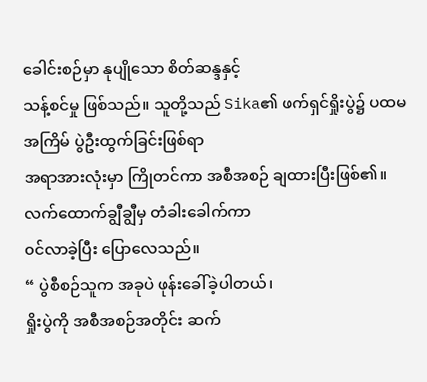ခေါင်းစဉ်မှာ နုပျိုသော စိတ်ဆန္ဒနှင့်
သန့်စင်မှု ဖြစ်သည်။ သူတို့သည် Sika၏ ဖက်ရှင်ရှိုးပွဲ၌ ပထမအကြိမ် ပွဲဦးထွက်ခြင်းဖြစ်ရာ
အရာအားလုံးမှာ ကြိုတင်ကာ အစီအစဉ် ချထားပြီးဖြစ်၏။
လက်ထောက်ချွီချွီမှ တံခါးခေါက်ကာ
၀င်လာခဲ့ပြီး ပြောလေသည်။
“ ပွဲစီစဉ်သူက အခုပဲ ဖုန်းခေါ်ခဲ့ပါတယ်၊
ရှိုးပွဲကို အစီအစဉ်အတိုင်း ဆက်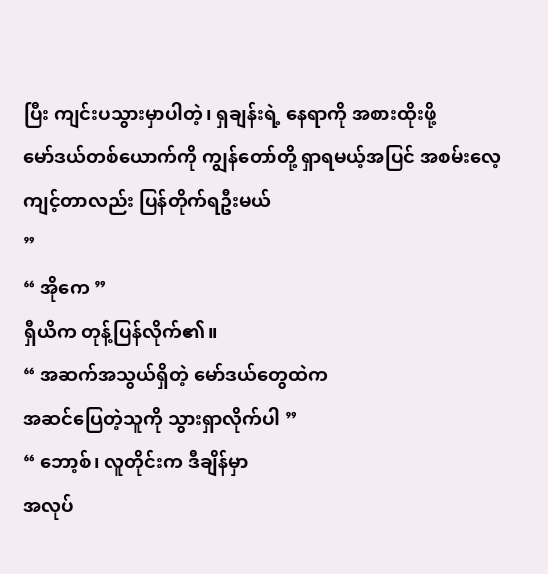ပြီး ကျင်းပသွားမှာပါတဲ့၊ ရှချန်းရဲ့ နေရာကို အစားထိုးဖို့
မော်ဒယ်တစ်ယောက်ကို ကျွန်တော်တို့ ရှာရမယ့်အပြင် အစမ်းလေ့ကျင့်တာလည်း ပြန်တိုက်ရဦးမယ်
”
“ အိုကေ ”
ရှီယိက တုန့်ပြန်လိုက်၏။
“ အဆက်အသွယ်ရှိတဲ့ မော်ဒယ်တွေထဲက
အဆင်ပြေတဲ့သူကို သွားရှာလိုက်ပါ ”
“ ဘော့စ်၊ လူတိုင်းက ဒီချိန်မှာ
အလုပ်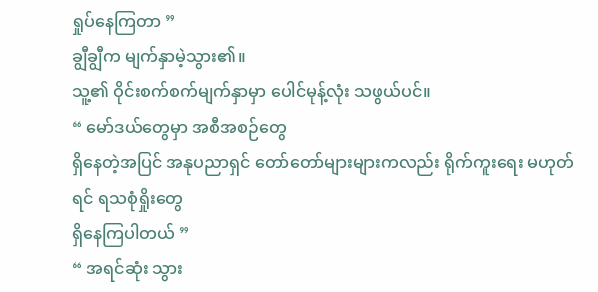ရှုပ်နေကြတာ ”
ချွီချွီက မျက်နှာမဲ့သွား၏။
သူ့၏ ဝိုင်းစက်စက်မျက်နှာမှာ ပေါင်မုန့်လုံး သဖွယ်ပင်။
“ မော်ဒယ်တွေမှာ အစီအစဉ်တွေ
ရှိနေတဲ့အပြင် အနုပညာရှင် တော်တော်များများကလည်း ရိုက်ကူးရေး မဟုတ်ရင် ရသစုံရှိုးတွေ
ရှိနေကြပါတယ် ”
“ အရင်ဆုံး သွား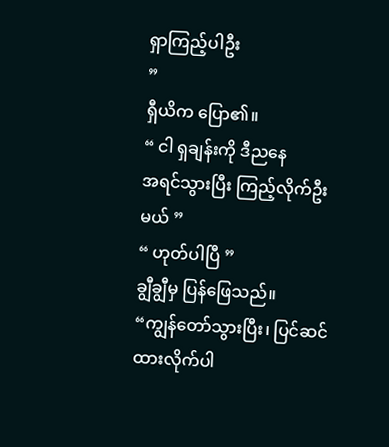ရှာကြည့်ပါဦး
”
ရှီယိက ပြော၏။
“ ငါ ရှချန်းကို ဒီညနေ
အရင်သွားပြီး ကြည့်လိုက်ဦးမယ် ”
“ ဟုတ်ပါပြီ ”
ချွီချွီမှ ပြန်ဖြေသည်။
“ကျွန်တော်သွားပြီး၊ ပြင်ဆင်ထားလိုက်ပါ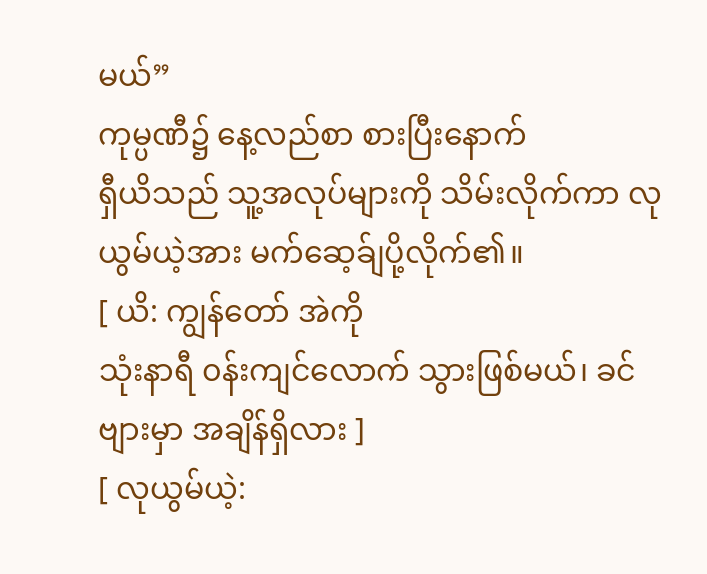မယ်”
ကုမ္ပဏီ၌ နေ့လည်စာ စားပြီးနောက်
ရှီယိသည် သူ့အလုပ်များကို သိမ်းလိုက်ကာ လုယွမ်ယဲ့အား မက်ဆေ့ခ်ျပို့လိုက်၏။
[ ယိ: ကျွန်တော် အဲကို
သုံးနာရီ ၀န်းကျင်လောက် သွားဖြစ်မယ်၊ ခင်ဗျားမှာ အချိန်ရှိလား ]
[ လုယွမ်ယဲ့: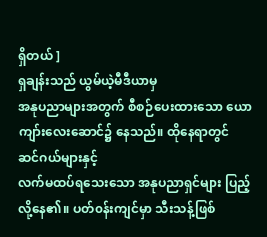ရှိတယ် ]
ရှချန်းသည် ယွမ်ယဲ့မီဒီယာမှ
အနုပညာများအတွက် စီစဉ်ပေးထားသော ယောကျာ်းလေးဆောင်၌ နေသည်။ ထိုနေရာတွင် ဆင်ဂယ်များနှင့်
လက်မထပ်ရသေးသော အနုပညာရှင်များ ပြည့်လို့နေ၏။ ပတ်၀န်းကျင်မှာ သီးသန့်ဖြစ်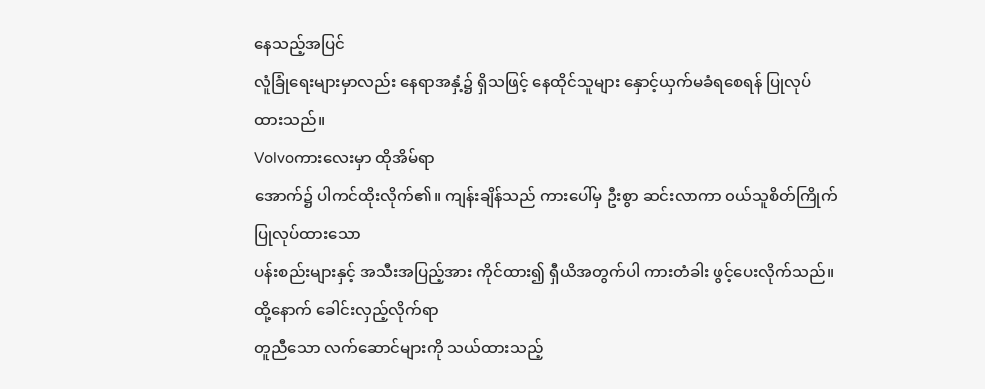နေသည့်အပြင်
လူံခြုံရေးများမှာလည်း နေရာအနှံ့၌ ရှိသဖြင့် နေထိုင်သူများ နှောင့်ယှက်မခံရစေရန် ပြုလုပ်ထားသည်။
Volvoကားလေးမှာ ထိုအိမ်ရာ
အောက်၌ ပါကင်ထိုးလိုက်၏။ ကျန်းချိန်သည် ကားပေါ်မှ ဦးစွာ ဆင်းလာကာ ၀ယ်သူစိတ်ကြိုက် ပြုလုပ်ထားသော
ပန်းစည်းများနှင့် အသီးအပြည့်အား ကိုင်ထား၍ ရှီယိအတွက်ပါ ကားတံခါး ဖွင့်ပေးလိုက်သည်။
ထို့နောက် ခေါင်းလှည့်လိုက်ရာ
တူညီသော လက်ဆောင်များကို သယ်ထားသည့်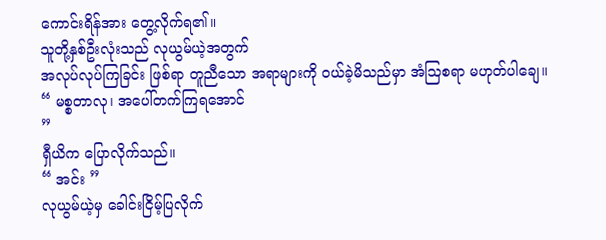ကောင်းရိန်အား တွေ့လိုက်ရ၏။
သူတို့နှစ်ဦးလုံးသည် လုယွမ်ယဲ့အတွက်
အလုပ်လုပ်ကြခြင်း ဖြစ်ရာ တူညီသော အရာများကို ၀ယ်ခဲ့မိသည်မှာ အံဩစရာ မဟုတ်ပါချေ။
“ မစ္စတာလု၊ အပေါ်တက်ကြရအောင်
”
ရှီယိက ပြောလိုက်သည်။
“ အင်း ”
လုယွမ်ယဲ့မှ ခေါင်းငြိမ့်ပြလိုက်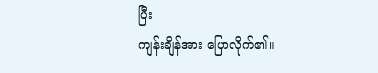ပြီး
ကျန်းချိန်အား ပြောလိုက်၏။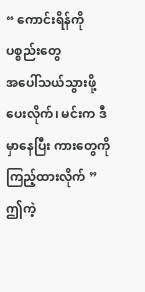“ ကောင်းရိန်ကို ပစ္စည်းတွေ
အပေါ်သယ်သွားဖို့ ပေးလိုက်၊ မင်းက ဒီမှာနေပြီး ကားတွေကို ကြည့်ထားလိုက် ”
ဤကဲ့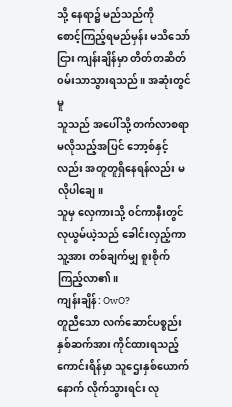သို့ နေရာ၌ မည်သည်ကို
စောင့်ကြည့်ရမည်မှန်း မသိသော်ငြား ကျန်းချိန်မှာ တိတ်တဆိတ် ၀မ်းသာသွားရသည်။ အဆုံးတွင်မူ
သူသည် အပေါ်သို့ တက်လာစရာ မလိုသည့်အပြင် ဘော့စ်နှင့်လည်း အတူတူရှိနေရန်လည်း မလိုပါချေ။
သူမှ လှေကားသို့ ၀င်ကာနီးတွင်
လုယွမ်ယဲ့သည် ခေါင်းလှည့်ကာ သူ့အား တစ်ချက်မျှ စူးစိုက် ကြည့်လာ၏။
ကျန်းချိန်: OwO?
တူညီသော လက်ဆောင်ပစ္စည်း
နှစ်ဆက်အား ကိုင်ထားရသည့် ကောင်းရိန်မှာ သူဌေးနှစ်ယောက်နောက် လိုက်သွားရင်း လု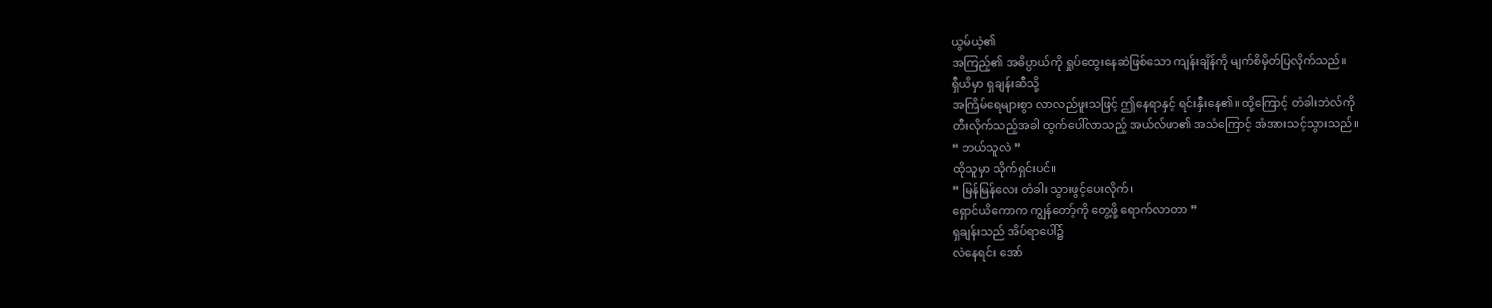ယွမ်ယဲ့၏
အကြည့်၏ အဓိပ္ပာယ်ကို ရှုပ်ထွေးနေဆဲဖြစ်သော ကျန်းချိန်ကို မျက်စိမှိတ်ပြလိုက်သည်။
ရှီယိမှာ ရှချန်းဆီသို့
အကြိမ်ရေများစွာ လာလည်ဖူးသဖြင့် ဤနေရာနှင့် ရင်းနှီးနေ၏။ ထို့ကြောင့် တံခါးဘဲလ်ကို
တီးလိုက်သည့်အခါ ထွက်ပေါ်လာသည့် အယ်လ်ဖာ၏ အသံကြောင့် အံအားသင့်သွားသည်။
“ ဘယ်သူလဲ ”
ထိုသူမှာ သိုက်ရှင်းပင်။
“ မြန်မြန်လေး တံခါး သွားဖွင့်ပေးလိုက်၊
ရှောင်ယိကောက ကျွန်တော့်ကို တွေ့ဖို့ ရောက်လာတာ ”
ရှချန်းသည် အိပ်ရာပေါ်၌
လဲနေရင်း အော်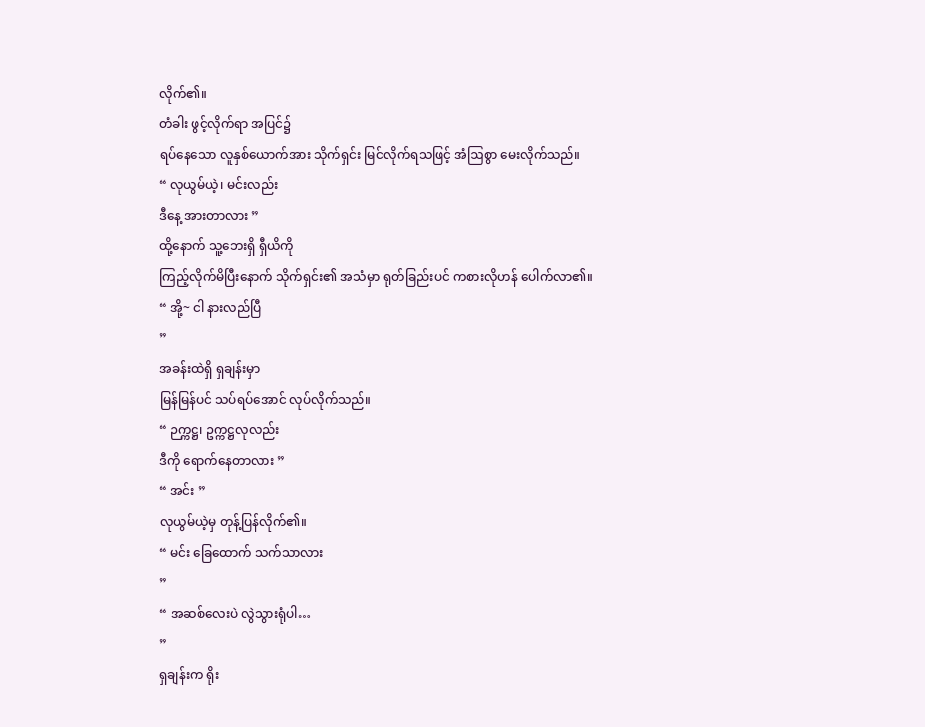လိုက်၏။
တံခါး ဖွင့်လိုက်ရာ အပြင်၌
ရပ်နေသော လူနှစ်ယောက်အား သိုက်ရှင်း မြင်လိုက်ရသဖြင့် အံဩစွာ မေးလိုက်သည်။
“ လုယွမ်ယဲ့၊ မင်းလည်း
ဒီနေ့ အားတာလား ”
ထို့နောက် သူ့ဘေးရှိ ရှီယိကို
ကြည့်လိုက်မိပြီးနောက် သိုက်ရှင်း၏ အသံမှာ ရုတ်ခြည်းပင် ကစားလိုဟန် ပေါက်လာ၏။
“ အို့~ ငါ နားလည်ပြီ
”
အခန်းထဲရှိ ရှချန်းမှာ
မြန်မြန်ပင် သပ်ရပ်အောင် လုပ်လိုက်သည်။
“ ဉက္ကဋ္ဌ၊ ဥက္ကဋ္ဌလုလည်း
ဒီကို ရောက်နေတာလား ”
“ အင်း ”
လုယွမ်ယဲ့မှ တုန့်ပြန်လိုက်၏။
“ မင်း ခြေထောက် သက်သာလား
”
“ အဆစ်လေးပဲ လွဲသွားရုံပါ…
”
ရှချန်းက ရိုး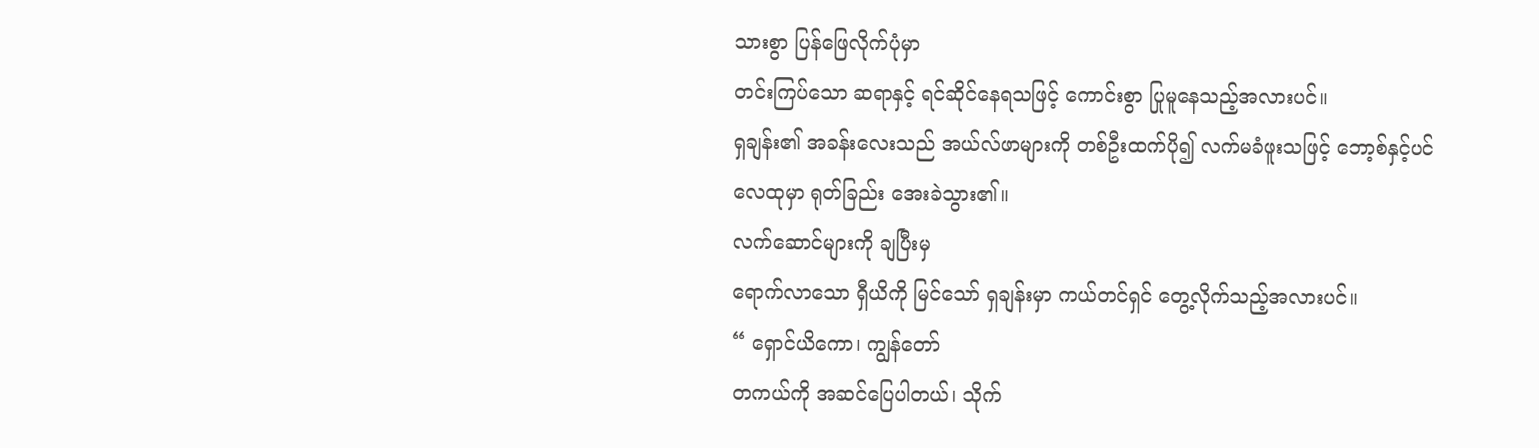သားစွာ ပြန်ဖြေလိုက်ပုံမှာ
တင်းကြပ်သော ဆရာနှင့် ရင်ဆိုင်နေရသဖြင့် ကောင်းစွာ ပြုမူနေသည့်အလားပင်။
ရှချန်း၏ အခန်းလေးသည် အယ်လ်ဖာများကို တစ်ဦးထက်ပို၍ လက်မခံဖူးသဖြင့် ဘော့စ်နှင့်ပင်
လေထုမှာ ရုတ်ခြည်း အေးခဲသွား၏။
လက်ဆောင်များကို ချပြီးမှ
ရောက်လာသော ရှီယိကို မြင်သော် ရှချန်းမှာ ကယ်တင်ရှင် တွေ့လိုက်သည့်အလားပင်။
“ ရှောင်ယိကော၊ ကျွန်တော်
တကယ်ကို အဆင်ပြေပါတယ်၊ သိုက်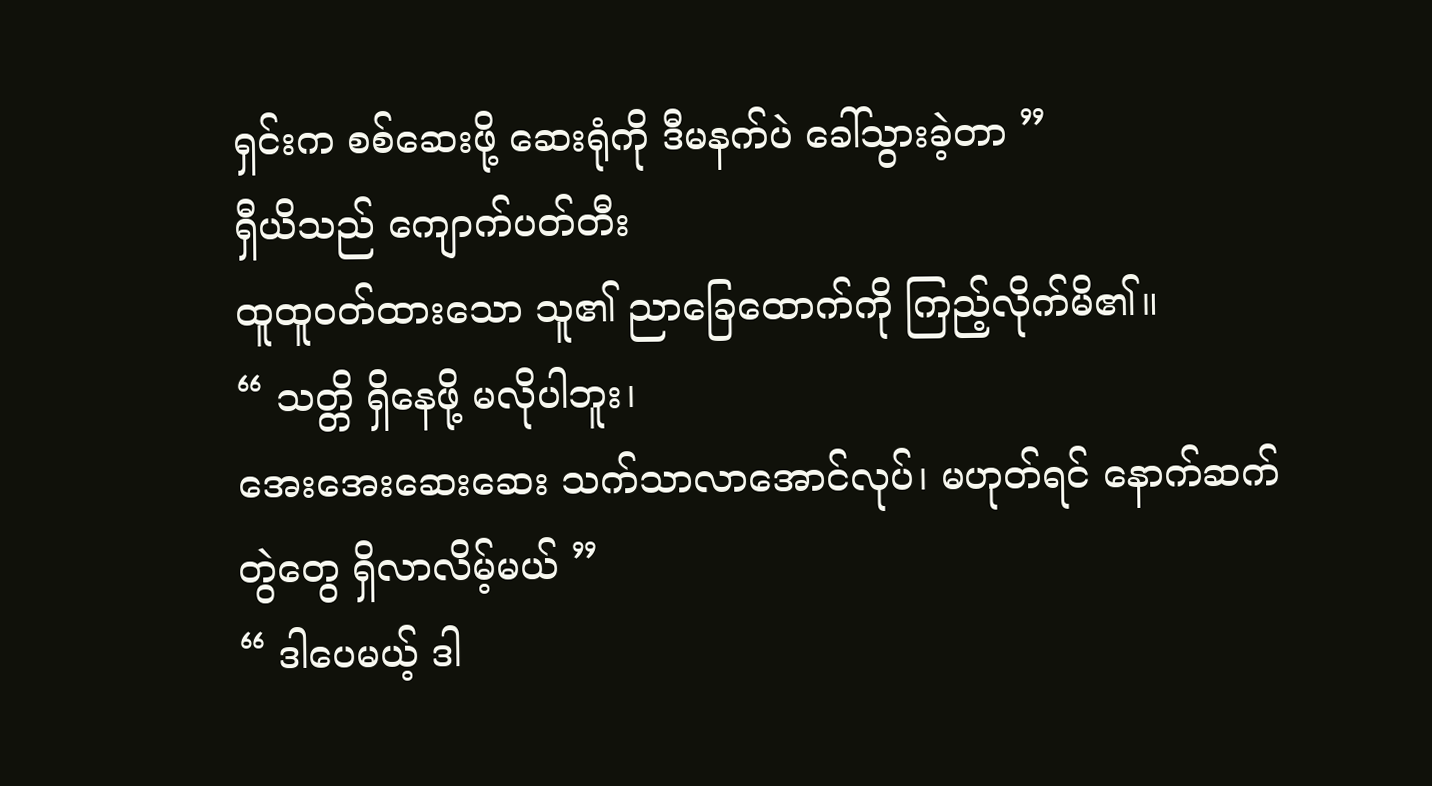ရှင်းက စစ်ဆေးဖို့ ဆေးရုံကို ဒီမနက်ပဲ ခေါ်သွားခဲ့တာ ”
ရှီယိသည် ကျောက်ပတ်တီး
ထူထူ၀တ်ထားသော သူ၏ ညာခြေထောက်ကို ကြည့်လိုက်မိ၏။
“ သတ္တိ ရှိနေဖို့ မလိုပါဘူး၊
အေးအေးဆေးဆေး သက်သာလာအောင်လုပ်၊ မဟုတ်ရင် နောက်ဆက်တွဲတွေ ရှိလာလိမ့်မယ် ”
“ ဒါပေမယ့် ဒါ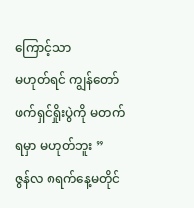ကြောင့်သာ
မဟုတ်ရင် ကျွန်တော် ဖက်ရှင်ရှိုးပွဲကို မတက်ရမှာ မဟုတ်ဘူး ”
ဇွန်လ ၈ရက်နေ့မတိုင်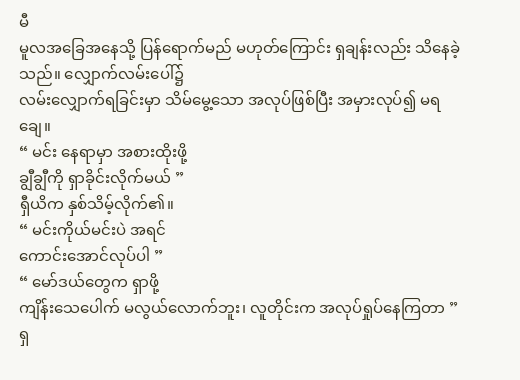မီ
မူလအခြေအနေသို့ ပြန်ရောက်မည် မဟုတ်ကြောင်း ရှချန်းလည်း သိနေခဲ့သည်။ လျှောက်လမ်းပေါ်၌
လမ်းလျှောက်ရခြင်းမှာ သိမ်မွေ့သော အလုပ်ဖြစ်ပြီး အမှားလုပ်၍ မရချေ။
“ မင်း နေရာမှာ အစားထိုးဖို့
ချွီချွီကို ရှာခိုင်းလိုက်မယ် ”
ရှီယိက နှစ်သိမ့်လိုက်၏။
“ မင်းကိုယ်မင်းပဲ အရင်
ကောင်းအောင်လုပ်ပါ ”
“ မော်ဒယ်တွေက ရှာဖို့
ကျိန်းသေပေါက် မလွယ်လောက်ဘူး၊ လူတိုင်းက အလုပ်ရှုပ်နေကြတာ ”
ရှ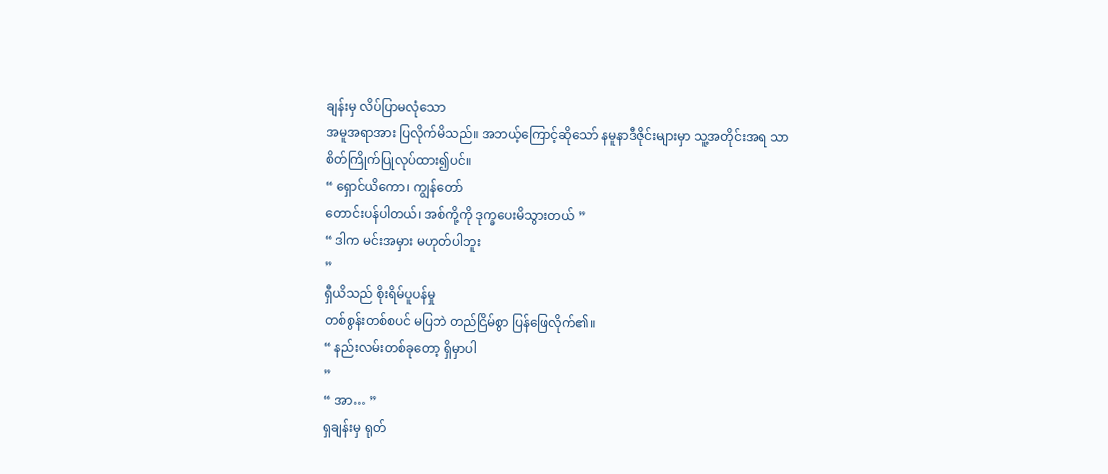ချန်းမှ လိပ်ပြာမလုံသော
အမူအရာအား ပြလိုက်မိသည်။ အဘယ့်ကြောင့်ဆိုသော် နမူနာဒီဇိုင်းများမှာ သူ့အတိုင်းအရ သာ
စိတ်ကြိုက်ပြုလုပ်ထား၍ပင်။
“ ရှောင်ယိကော၊ ကျွန်တော်
တောင်းပန်ပါတယ်၊ အစ်ကို့ကို ဒုက္ခပေးမိသွားတယ် ”
“ ဒါက မင်းအမှား မဟုတ်ပါဘူး
”
ရှီယိသည် စိုးရိမ်ပူပန်မှု
တစ်စွန်းတစ်စပင် မပြဘဲ တည်ငြိမ်စွာ ပြန်ဖြေလိုက်၏။
“ နည်းလမ်းတစ်ခုတော့ ရှိမှာပါ
”
“ အာ… ”
ရှချန်းမှ ရုတ်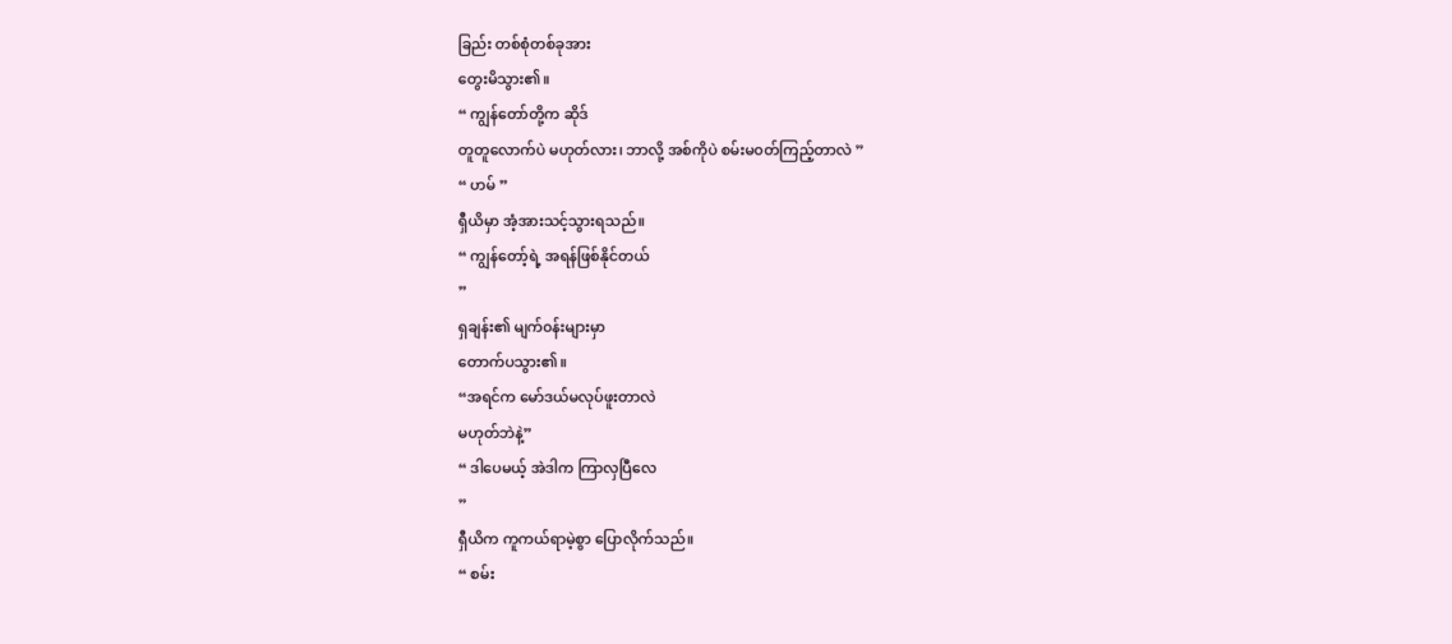ခြည်း တစ်စုံတစ်ခုအား
တွေးမိသွား၏။
“ ကျွန်တော်တို့က ဆိုဒ်
တူတူလောက်ပဲ မဟုတ်လား၊ ဘာလို့ အစ်ကိုပဲ စမ်းမ၀တ်ကြည့်တာလဲ ”
“ ဟမ် ”
ရှီယိမှာ အံ့အားသင့်သွားရသည်။
“ ကျွန်တော့်ရဲ့ အရန်ဖြစ်နိုင်တယ်
”
ရှချန်း၏ မျက်၀န်းများမှာ
တောက်ပသွား၏။
“အရင်က မော်ဒယ်မလုပ်ဖူးတာလဲ
မဟုတ်ဘဲနဲ့”
“ ဒါပေမယ့် အဲဒါက ကြာလှပြီလေ
”
ရှီယိက ကူကယ်ရာမဲ့စွာ ပြောလိုက်သည်။
“ စမ်း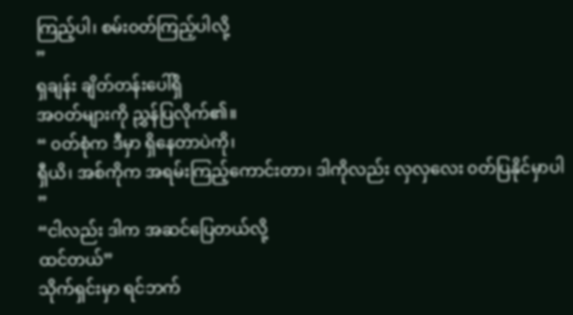ကြည့်ပါ၊ စမ်း၀တ်ကြည့်ပါလို့
”
ရှချန်း ချိတ်တန်းပေါ်ရှိ
အ၀တ်များကို ညွှန်ပြလိုက်၏။
“ ၀တ်စုံက ဒီမှာ ရှိနေတာပဲကို၊
ရှီယိ၊ အစ်ကိုက အရမ်းကြည့်ကောင်းတာ၊ ဒါကိုလည်း လှလှလေး ၀တ်ပြနိုင်မှာပါ ”
“ငါလည်း ဒါက အဆင်ပြေတယ်လို့
ထင်တယ်”
သိုက်ရှင်းမှာ ရင်ဘက်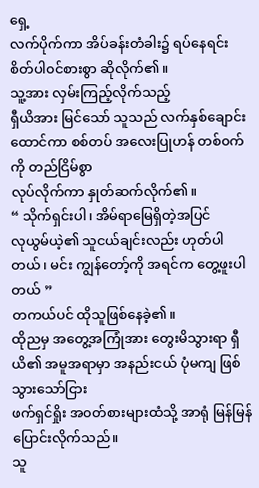ရှေ့
လက်ပိုက်ကာ အိပ်ခန်းတံခါး၌ ရပ်နေရင်း စိတ်ပါ၀င်စားစွာ ဆိုလိုက်၏။
သူ့အား လှမ်းကြည့်လိုက်သည့်
ရှီယိအား မြင်သော် သူသည် လက်နှစ်ချောင်း ထောင်ကာ စစ်တပ် အလေးပြုဟန် တစ်၀က်ကို တည်ငြိမ်စွာ
လုပ်လိုက်ကာ နှုတ်ဆက်လိုက်၏။
“ သိုက်ရှင်းပါ၊ အိမ်ရာမြေရှိတဲ့အပြင်
လုယွမ်ယဲ့၏ သူငယ်ချင်းလည်း ဟုတ်ပါတယ်၊ မင်း ကျွန်တော့်ကို အရင်က တွေ့ဖူးပါတယ် ”
တကယ်ပင် ထိုသူဖြစ်နေခဲ့၏။
ထိုညမှ အတွေ့အကြုံအား တွေးမိသွားရာ ရှီယိ၏ အမူအရာမှာ အနည်းငယ် ပုံမကျ ဖြစ်သွားသော်ငြား
ဖက်ရှင်ရှိုး အ၀တ်စားများထံသို့ အာရုံ မြန်မြန်ပြောင်းလိုက်သည်။
သူ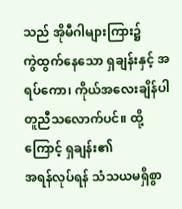သည် အိုမီဂါများကြား၌
ကွဲထွက်နေသော ရှချန်းနှင့် အရပ်ကော၊ ကိုယ်အလေးချိန်ပါ တူညီသလောက်ပင်။ ထို့ကြောင့် ရှချန်း၏
အရန်လုပ်ရန် သံသယမရှိစွာ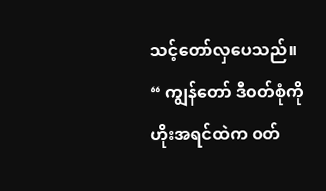သင့်တော်လှပေသည်။
“ ကျွန်တော် ဒီ၀တ်စုံကို
ဟိုးအရင်ထဲက ၀တ်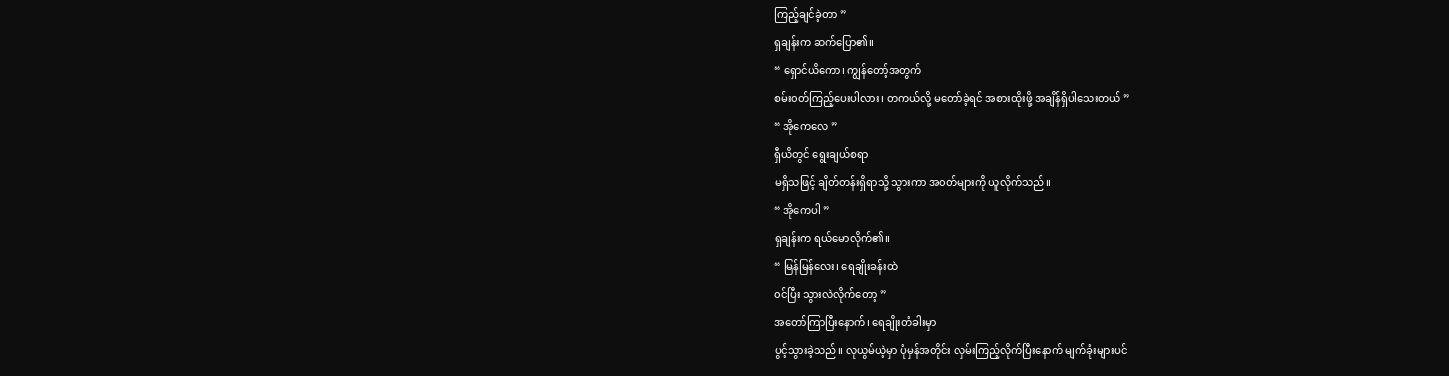ကြည့်ချင်ခဲ့တာ ”
ရှချန်းက ဆက်ပြော၏။
“ ရှောင်ယိကော၊ ကျွန်တော့်အတွက်
စမ်း၀တ်ကြည့်ပေးပါလား၊ တကယ်လို့ မတော်ခဲ့ရင် အစားထိုးဖို့ အချိန်ရှိပါသေးတယ် ”
“ အိုကေလေ ”
ရှီယိတွင် ရွေးချယ်စရာ
မရှိသဖြင့် ချိတ်တန်းရှိရာသို့ သွားကာ အ၀တ်များကို ယူလိုက်သည်။
“ အိုကေပါ ”
ရှချန်းက ရယ်မောလိုက်၏။
“ မြန်မြန်လေး၊ ရေချိုးခန်းထဲ
၀င်ပြီး သွားလဲလိုက်တော့ ”
အတော်ကြာပြီးနောက်၊ ရေချိုးတံခါးမှာ
ပွင့်သွားခဲ့သည်။ လုယွမ်ယဲ့မှာ ပုံမှန်အတိုင်း လှမ်းကြည့်လိုက်ပြီးနောက် မျက်ခုံးများပင်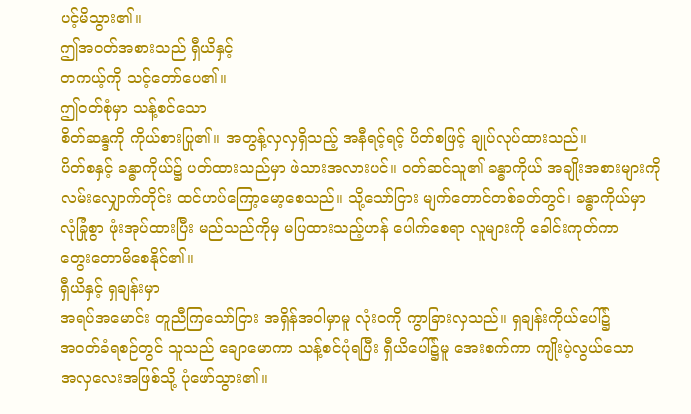ပင့်မိသွား၏။
ဤအ၀တ်အစားသည် ရှီယိနှင့်
တကယ့်ကို သင့်တော်ပေ၏။
ဤ၀တ်စုံမှာ သန့်စင်သော
စိတ်ဆန္ဒကို ကိုယ်စားပြု၏။ အတွန့်လှလှရှိသည့် အနီရင့်ရင့် ပိတ်စဖြင့် ချုပ်လုပ်ထားသည်။
ပိတ်စနှင့် ခန္ဓာကိုယ်၌ ပတ်ထားသည်မှာ ဖဲသားအလားပင်။ ၀တ်ဆင်သူ၏ ခန္ဓာကိုယ် အချိုးအစားများကို
လမ်းလျှောက်တိုင်း ထင်ဟပ်ကြော့မော့စေသည်။ သို့သော်ငြား မျက်တောင်တစ်ခတ်တွင်၊ ခန္ဓာကိုယ်မှာ
လုံခြုံစွာ ဖုံးအုပ်ထားပြီး မည်သည်ကိုမှ မပြထားသည့်ဟန် ပေါက်စေရာ လူများကို ခေါင်းကုတ်ကာ
တွေးတောမိစေနိုင်၏။
ရှီယိနှင့် ရှချန်းမှာ
အရပ်အမောင်း တူညီကြသော်ငြား အရှိန်အဝါမှာမူ လုံး၀ကို ကွာခြားလှသည်။ ရှချန်းကိုယ်ပေါ်၌
အ၀တ်ခံရစဉ်တွင် သူသည် ချောမောကာ သန့်စင်ပုံရပြီး ရှီယိပေါ်၌မူ အေးစက်ကာ ကျိုးပဲ့လွယ်သော
အလှလေးအဖြစ်သို့ ပုံဖော်သွား၏။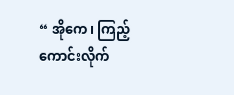“ အိုကေ၊ ကြည့်ကောင်းလိုက်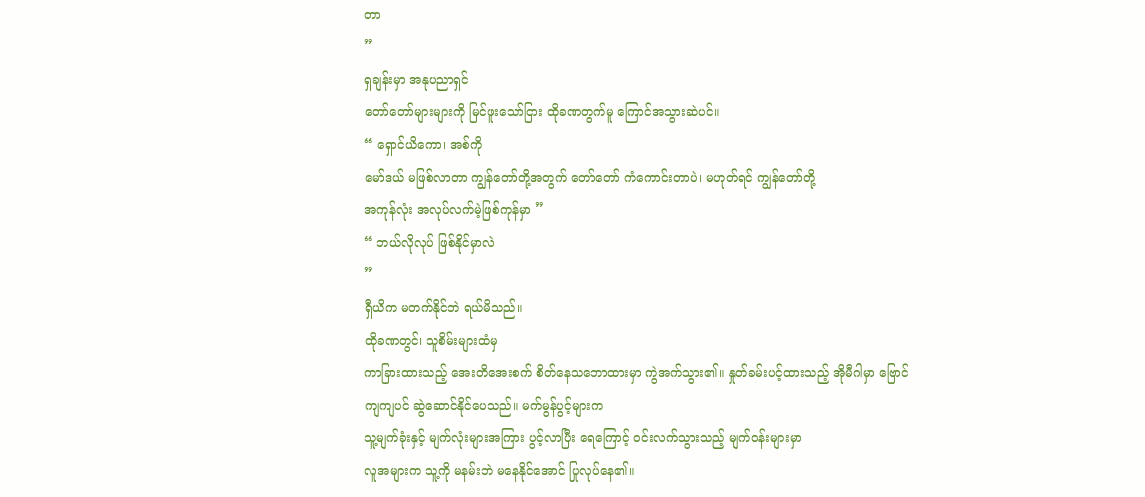တာ
”
ရှချန်းမှာ အနုပညာရှင်
တော်တော်များများကို မြင်ဖူးသော်ငြား ထိုခဏတွက်မူ ကြောင်အသွားဆဲပင်။
“ ရှောင်ယိကော၊ အစ်ကို
မော်ဒယ် မဖြစ်လာတာ ကျွန်တော်တို့အတွက် တော်တော် ကံကောင်းတာပဲ၊ မဟုတ်ရင် ကျွန်တော်တို့
အကုန်လုံး အလုပ်လက်မဲ့ဖြစ်ကုန်မှာ ”
“ ဘယ်လိုလုပ် ဖြစ်နိုင်မှာလဲ
”
ရှီယိက မတက်နိုင်ဘဲ ရယ်မိသည်။
ထိုခဏတွင်၊ သူစိမ်းများထံမှ
ကာခြားထားသည့် အေးတိအေးစက် စိတ်နေသဘောထားမှာ ကွဲအက်သွား၏။ နှုတ်ခမ်းပင့်ထားသည့် အိုမီဂါမှာ ဗြောင်ကျကျပင် ဆွဲဆောင်နိုင်ပေသည်။ မက်မွန်ပွင့်များက
သူ့မျက်ခုံးနှင့် မျက်လုံးများအကြား ပွင့်လာပြီး ရေကြောင့် ၀င်းလက်သွားသည့် မျက်၀န်းများမှာ
လူအများက သူ့ကို မနမ်းဘဲ မနေနိုင်အောင် ပြုလုပ်နေ၏။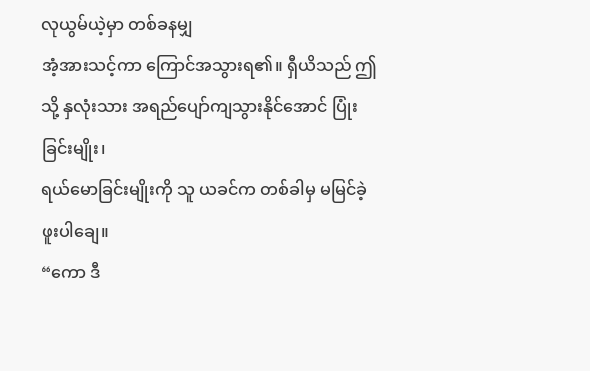လုယွမ်ယဲ့မှာ တစ်ခနမျှ
အံ့အားသင့်ကာ ကြောင်အသွားရ၏။ ရှီယိသည် ဤသို့ နှလုံးသား အရည်ပျော်ကျသွားနိုင်အောင် ပြုံးခြင်းမျိုး၊
ရယ်မောခြင်းမျိုးကို သူ ယခင်က တစ်ခါမှ မမြင်ခဲ့ဖူးပါချေ။
“ကော ဒီ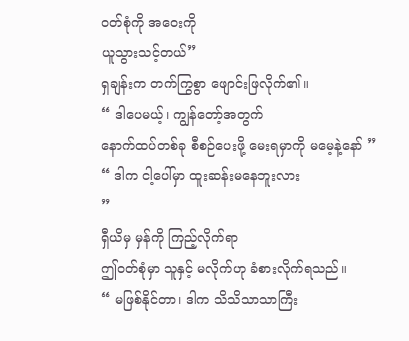၀တ်စုံကို အဝေးကို
ယူသွားသင့်တယ်”
ရှချန်းက တက်ကြွစွာ ဖျောင်းဖြလိုက်၏။
“ ဒါပေမယ့်၊ ကျွန်တော့်အတွက်
နောက်ထပ်တစ်ခု စီစဉ်ပေးဖို့ မေးရမှာကို မမေ့နဲ့နော် ”
“ ဒါက ငါ့ပေါ်မှာ ထူးဆန်းမနေဘူးလား
”
ရှီယိမှ မှန်ကို ကြည့်လိုက်ရာ
ဤ၀တ်စုံမှာ သူနှင့် မလိုက်ဟု ခံစားလိုက်ရသည်။
“ မဖြစ်နိုင်တာ၊ ဒါက သိသိသာသာကြီး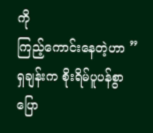ကို
ကြည့်ကောင်းနေတဲ့ဟာ ”
ရှချန်းက စိုးရိမ်ပူပန်စွာ
ပြော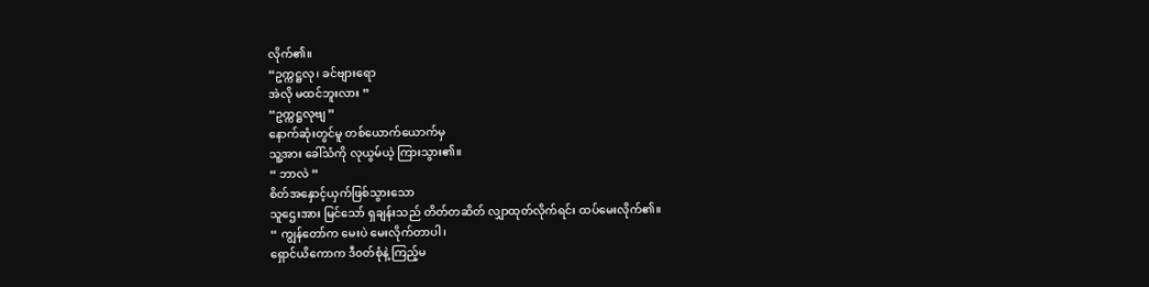လိုက်၏။
“ဥက္ကဋ္ဌလု၊ ခင်ဗျားရော
အဲလို မထင်ဘူးလား ”
“ဥက္ကဋ္ဌလုဗျ ”
နောက်ဆုံးတွင်မူ တစ်ယောက်ယောက်မှ
သူ့အား ခေါ်သံကို လုယွမ်ယဲ့ ကြားသွား၏။
“ ဘာလဲ ”
စိတ်အနှောင့်ယှက်ဖြစ်သွားသော
သူဌေးအား မြင်သော် ရှချန်းသည် တိတ်တဆိတ် လျှာထုတ်လိုက်ရင်း ထပ်မေးလိုက်၏။
“ ကျွန်တော်က မေးပဲ မေးလိုက်တာပါ၊
ရှောင်ယိကောက ဒီ၀တ်စုံနဲ့ ကြည့်မ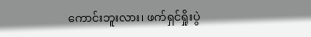ကောင်းဘူးလား၊ ဖက်ရှင်ရှိုးပွဲ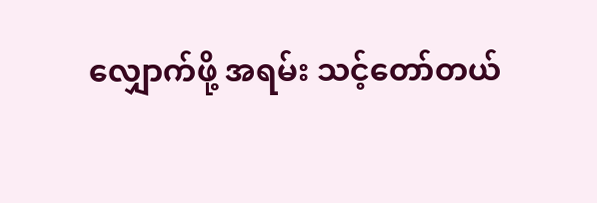လျှောက်ဖို့ အရမ်း သင့်တော်တယ်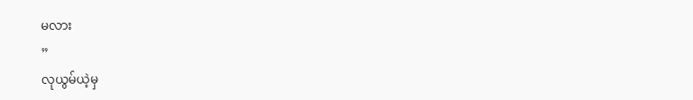မလား
”
လုယွမ်ယဲ့မှ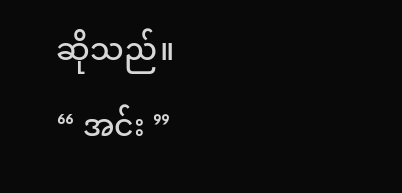ဆိုသည်။
“ အင်း ”